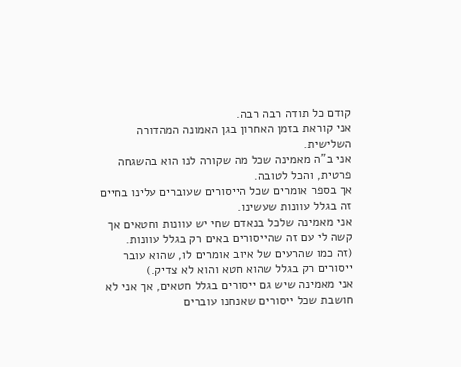קודם כל תודה רבה רבה.
אני קוראת בזמן האחרון בגן האמונה המהדורה השלישית.
אני ב"ה מאמינה שכל מה שקורה לנו הוא בהשגחה פרטית, והכל לטובה.
אך בספר אומרים שכל הייסורים שעוברים עלינו בחיים זה בגלל עוונות שעשינו.
אני מאמינה שלכל בנאדם שחי יש עוונות וחטאים אך קשה לי עם זה שהייסורים באים רק בגלל עוונות.
(זה כמו שהרעים של איוב אומרים לו, שהוא עובר ייסורים רק בגלל שהוא חטא והוא לא צדיק.)
אני מאמינה שיש גם ייסורים בגלל חטאים, אך אני לא חושבת שכל ייסורים שאנחנו עוברים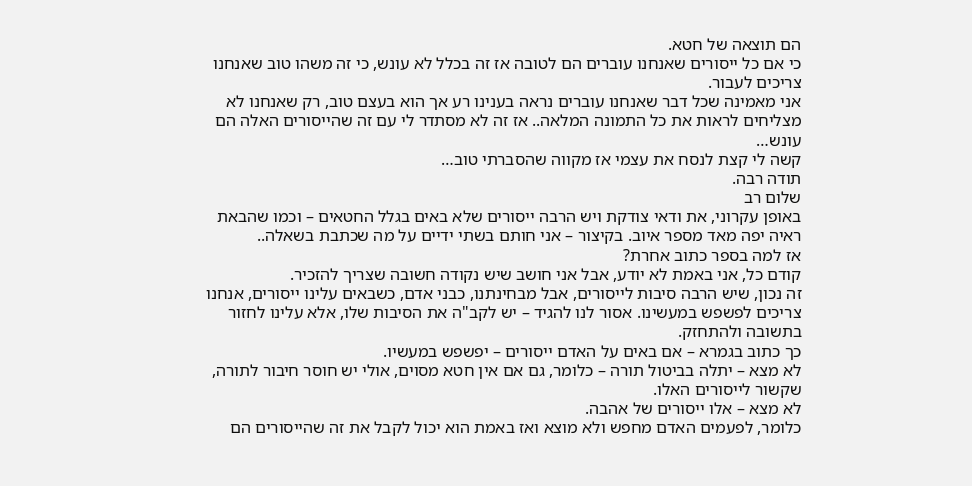הם תוצאה של חטא.
כי אם כל ייסורים שאנחנו עוברים הם לטובה אז זה בכלל לא עונש, כי זה משהו טוב שאנחנו צריכים לעבור.
אני מאמינה שכל דבר שאנחנו עוברים נראה בענינו רע אך הוא בעצם טוב, רק שאנחנו לא מצליחים לראות את כל התמונה המלאה.. אז זה לא מסתדר לי עם זה שהייסורים האלה הם עונש…
קשה לי קצת לנסח את עצמי אז מקווה שהסברתי טוב…
תודה רבה.
שלום רב
באופן עקרוני, את ודאי צודקת ויש הרבה ייסורים שלא באים בגלל החטאים – וכמו שהבאת ראיה יפה מאד מספר איוב. בקיצור – אני חותם בשתי ידיים על מה שכתבת בשאלה..
אז למה בספר כתוב אחרת?
קודם כל, אני באמת לא יודע, אבל אני חושב שיש נקודה חשובה שצריך להזכיר.
זה נכון, שיש הרבה סיבות לייסורים, אבל מבחינתנו, כבני אדם, כשבאים עלינו ייסורים, אנחנו צריכים לפשפש במעשינו. אסור לנו להגיד – יש לקב"ה את הסיבות שלו, אלא עלינו לחזור בתשובה ולהתחזק.
כך כתוב בגמרא – אם באים על האדם ייסורים – יפשפש במעשיו.
לא מצא – יתלה בביטול תורה – כלומר, גם אם אין חטא מסוים, אולי יש חוסר חיבור לתורה, שקשור לייסורים האלו.
לא מצא – אלו ייסורים של אהבה.
כלומר, לפעמים האדם מחפש ולא מוצא ואז באמת הוא יכול לקבל את זה שהייסורים הם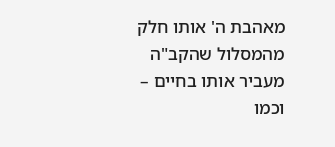מאהבת ה' אותו חלק מהמסלול שהקב"ה מעביר אותו בחיים – וכמו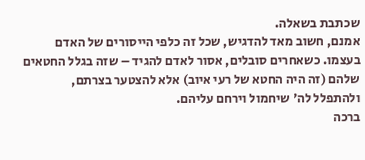שכתבת בשאלה.
אמנם, חשוב מאד להדגיש, שכל זה כלפי הייסורים של האדם בעצמו. כשאחרים סובלים, אסור לאדם להגיד – שזה בגלל החטאים שלהם (זה היה החטא של רעי איוב) אלא להצטער בצרתם, ולהתפלל לה' שיחמול וירחם עליהם.
ברכה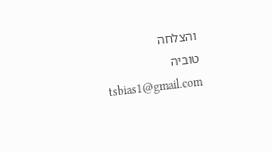והצלחה
טוביה
tsbias1@gmail.com